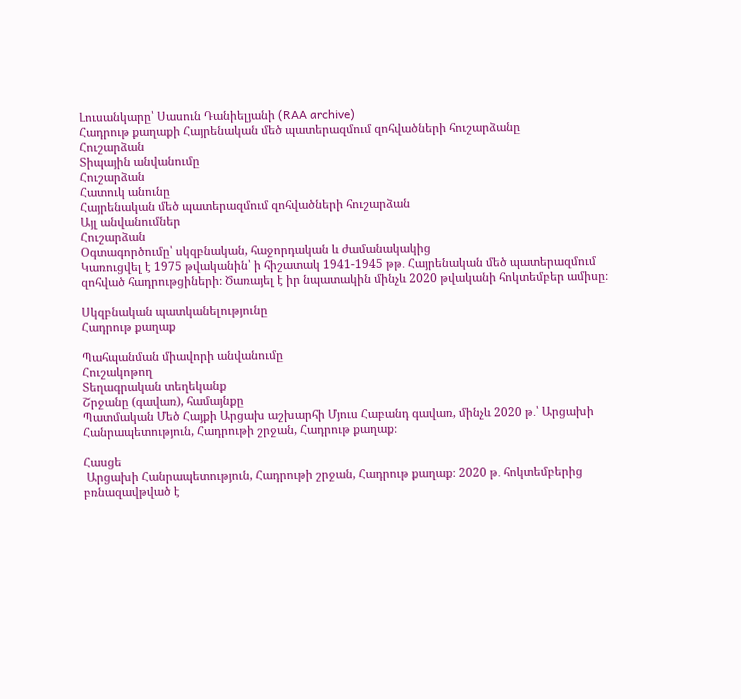Լուսանկարը՝ Սասուն Դանիելյանի (RAA archive)
Հադրութ քաղաքի Հայրենական մեծ պատերազմում զոհվածների հուշարձանը
Հուշարձան
Տիպային անվանումը
Հուշարձան
Հատուկ անունը
Հայրենական մեծ պատերազմում զոհվածների հուշարձան
Այլ անվանումներ
Հուշարձան
Օգտագործումը՝ սկզբնական, հաջորդական և ժամանակակից
Կառուցվել է 1975 թվականին՝ ի հիշատակ 1941-1945 թթ․ Հայրենական մեծ պատերազմում զոհված հադրութցիների։ Ծառայել է իր նպատակին մինչև 2020 թվականի հոկտեմբեր ամիսը։

Սկզբնական պատկանելությունը
Հադրութ քաղաք

Պահպանման միավորի անվանումը
Հուշակոթող
Տեղագրական տեղեկանք
Շրջանը (գավառ), համայնքը
Պատմական Մեծ Հայքի Արցախ աշխարհի Մյուս Հաբանդ գավառ, մինչև 2020 թ․՝ Արցախի Հանրապետություն, Հադրութի շրջան, Հադրութ քաղաք։

Հասցե
 Արցախի Հանրապետություն, Հադրութի շրջան, Հադրութ քաղաք։ 2020 թ․ հոկտեմբերից բռնազավթված է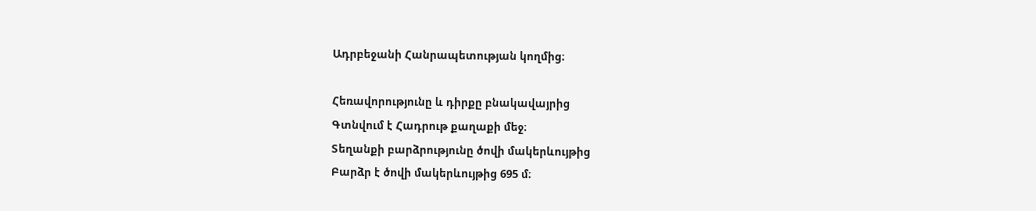Ադրբեջանի Հանրապետության կողմից։

Հեռավորությունը և դիրքը բնակավայրից
Գտնվում է Հադրութ քաղաքի մեջ։
Տեղանքի բարձրությունը ծովի մակերևույթից
Բարձր է ծովի մակերևույթից 695 մ։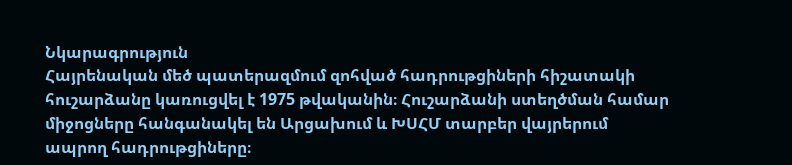Նկարագրություն
Հայրենական մեծ պատերազմում զոհված հադրութցիների հիշատակի հուշարձանը կառուցվել է 1975 թվականին։ Հուշարձանի ստեղծման համար միջոցները հանգանակել են Արցախում և ԽՍՀՄ տարբեր վայրերում ապրող հադրութցիները։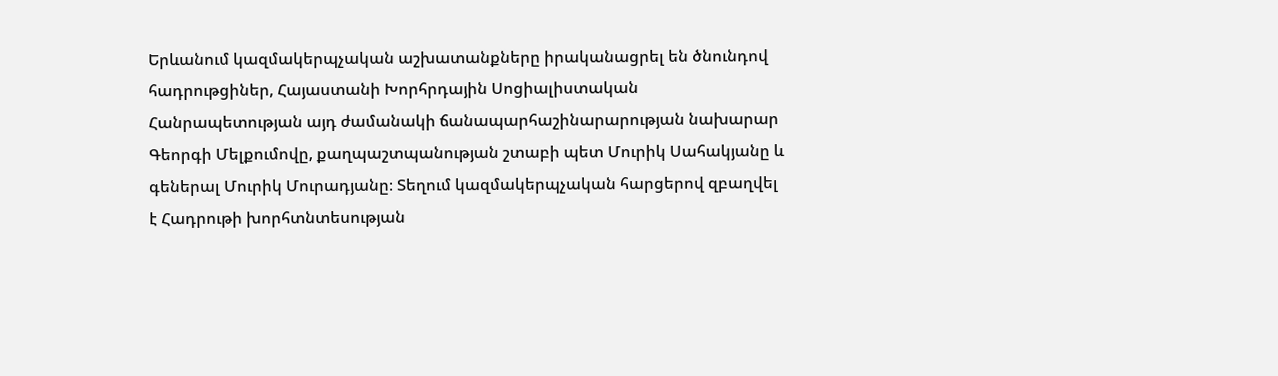Երևանում կազմակերպչական աշխատանքները իրականացրել են ծնունդով հադրութցիներ, Հայաստանի Խորհրդային Սոցիալիստական Հանրապետության այդ ժամանակի ճանապարհաշինարարության նախարար Գեորգի Մելքումովը, քաղպաշտպանության շտաբի պետ Մուրիկ Սահակյանը և գեներալ Մուրիկ Մուրադյանը։ Տեղում կազմակերպչական հարցերով զբաղվել է Հադրութի խորհտնտեսության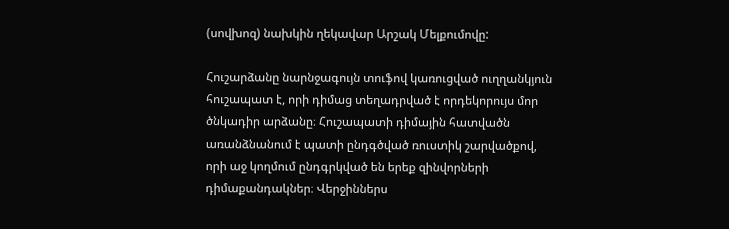(սովխոզ) նախկին ղեկավար Արշակ Մելքումովը:

Հուշարձանը նարնջագույն տուֆով կառուցված ուղղանկյուն հուշապատ է, որի դիմաց տեղադրված է որդեկորույս մոր ծնկադիր արձանը։ Հուշապատի դիմային հատվածն առանձնանում է պատի ընդգծված ռուստիկ շարվածքով, որի աջ կողմում ընդգրկված են երեք զինվորների դիմաքանդակներ։ Վերջիններս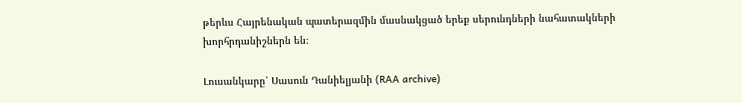թերևս Հայրենական պատերազմին մասնակցած երեք սերունդների նահատակների խորհրդանիշներն են։

Լուսանկարը՝ Սասուն Դանիելյանի (RAA archive)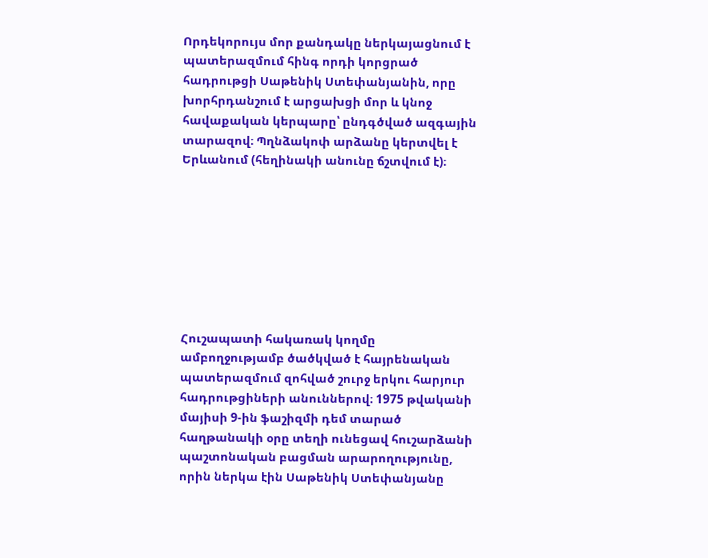Որդեկորույս մոր քանդակը ներկայացնում է պատերազմում հինգ որդի կորցրած հադրութցի Սաթենիկ Ստեփանյանին, որը խորհրդանշում է արցախցի մոր և կնոջ հավաքական կերպարը՝ ընդգծված ազգային տարազով։ Պղնձակոփ արձանը կերտվել է Երևանում (հեղինակի անունը ճշտվում է)։








Հուշապատի հակառակ կողմը ամբողջությամբ ծածկված է հայրենական պատերազմում զոհված շուրջ երկու հարյուր հադրութցիների անուններով։ 1975 թվականի մայիսի 9-ին ֆաշիզմի դեմ տարած հաղթանակի օրը տեղի ունեցավ հուշարձանի պաշտոնական բացման արարողությունը, որին ներկա էին Սաթենիկ Ստեփանյանը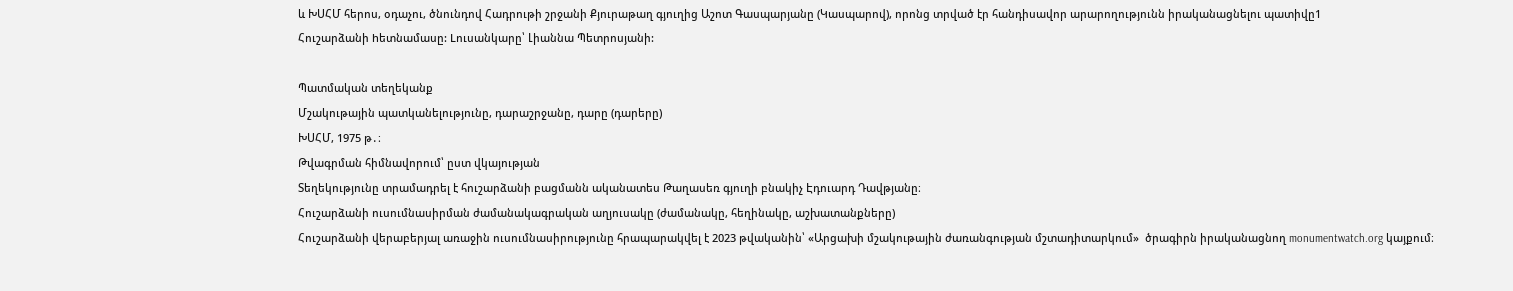և ԽՍՀՄ հերոս, օդաչու, ծնունդով Հադրութի շրջանի Քյուրաթաղ գյուղից Աշոտ Գասպարյանը (Կասպարով), որոնց տրված էր հանդիսավոր արարողությունն իրականացնելու պատիվը1
Հուշարձանի hետնամասը: Lուսանկարը՝ Լիաննա Պետրոսյանի:

Պատմական տեղեկանք
Մշակութային պատկանելությունը, դարաշրջանը, դարը (դարերը)
ԽՍՀՄ, 1975 թ․։
Թվագրման հիմնավորում՝ ըստ վկայության
Տեղեկությունը տրամադրել է հուշարձանի բացմանն ականատես Թաղասեռ գյուղի բնակիչ Էդուարդ Դավթյանը։
Հուշարձանի ուսումնասիրման ժամանակագրական աղյուսակը (ժամանակը, հեղինակը, աշխատանքները)
Հուշարձանի վերաբերյալ առաջին ուսումնասիրությունը հրապարակվել է 2023 թվականին՝ «Արցախի մշակութային ժառանգության մշտադիտարկում»  ծրագիրն իրականացնող monumentwatch.org կայքում։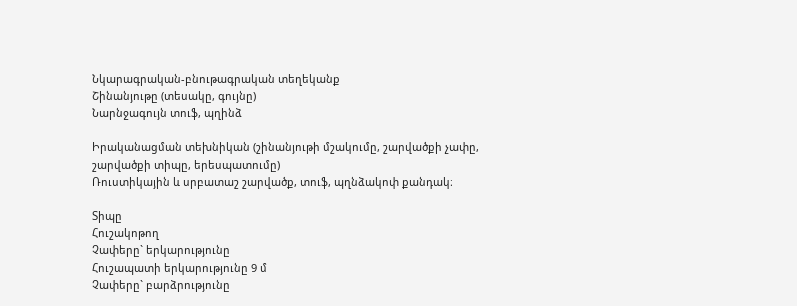Նկարագրական-բնութագրական տեղեկանք
Շինանյութը (տեսակը, գույնը)
Նարնջագույն տուֆ, պղինձ

Իրականացման տեխնիկան (շինանյութի մշակումը, շարվածքի չափը, շարվածքի տիպը, երեսպատումը)
Ռուստիկային և սրբատաշ շարվածք, տուֆ, պղնձակոփ քանդակ։

Տիպը
Հուշակոթող
Չափերը` երկարությունը
Հուշապատի երկարությունը 9 մ
Չափերը` բարձրությունը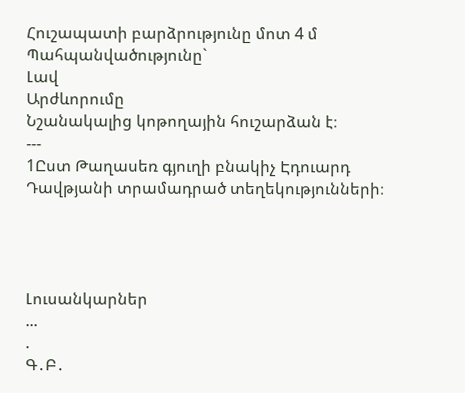Հուշապատի բարձրությունը մոտ 4 մ
Պահպանվածությունը`
Լավ
Արժևորումը
Նշանակալից կոթողային հուշարձան է։
---
1Ըստ Թաղասեռ գյուղի բնակիչ Էդուարդ Դավթյանի տրամադրած տեղեկությունների։




Լուսանկարներ
...
.
Գ․Բ․